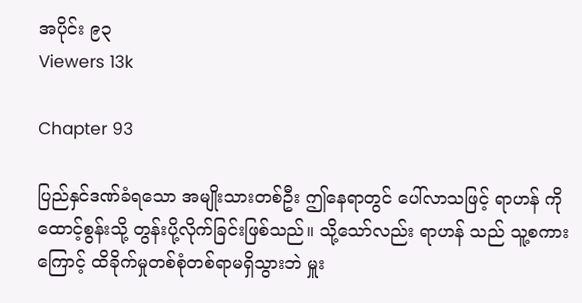အပိုင်း ၉၃
Viewers 13k

Chapter 93

ပြည်နှင်ဒဏ်ခံရသော အမျိုးသားတစ်ဦး ဤနေရာတွင် ပေါ်လာသဖြင့် ရာဟန် ကို ထောင့်စွန်းသို့ တွန်းပို့လိုက်ခြင်းဖြစ်သည်။ သို့သော်လည်း ရာဟန် သည် သူ့စကားကြောင့် ထိခိုက်မှုတစ်စုံတစ်ရာမရှိသွားဘဲ မှူး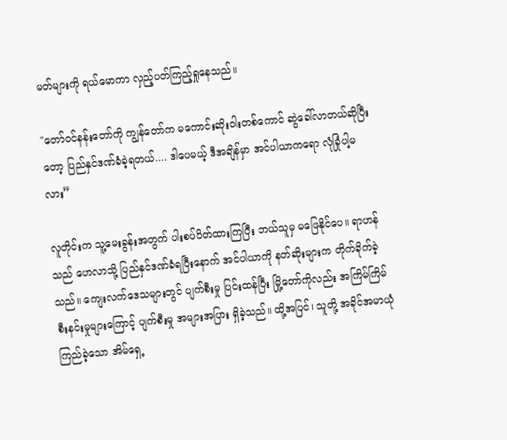မတ်များကို ရယ်မောကာ လှည့်ပတ်ကြည့်ရှုနေသည်။

"တော်ဝင်နန်းတော်ကို ကျွန်တော်က မကောင်းဆိုးဝါးတစ်ကောင် ဆွဲခေါ်လာတယ်ဆိုပြီးတော့ ပြည်နှင်ဒဏ်ခံခဲ့ရတယ်.... ဒါပေမယ့် ဒီအချိန်မှာ အင်ပါယာကရော လုံခြုံပါ့မလား”

လူတိုင်းက သူ့မေးခွန်းအတွက် ပါးစပ်ပိတ်ထားကြပြီး ဘယ်သူမှ မဖြေနိုင်ပေ။ ရာဟန် သည် ဟေလာသို့ ပြည်နှင်ဒဏ်ခံရပြီးနောက် အင်ပါယာကို နတ်ဆိုးများက တိုက်ခိုက်ခဲ့သည်။ ကျေးလက်ဒေသများတွင် ပျက်စီးမှု ပြင်းထန်ပြီး မြို့တော်ကိုလည်း အကြိမ်ကြိမ် စီးနင်းမှုများကြောင့် ပျက်စီးမှု အများအပြား ရှိခဲ့သည်။ ထို့အပြင်၊ သူတို့ အခိုင်အမာယုံကြည်ခဲ့သော အိမ်ရှေ့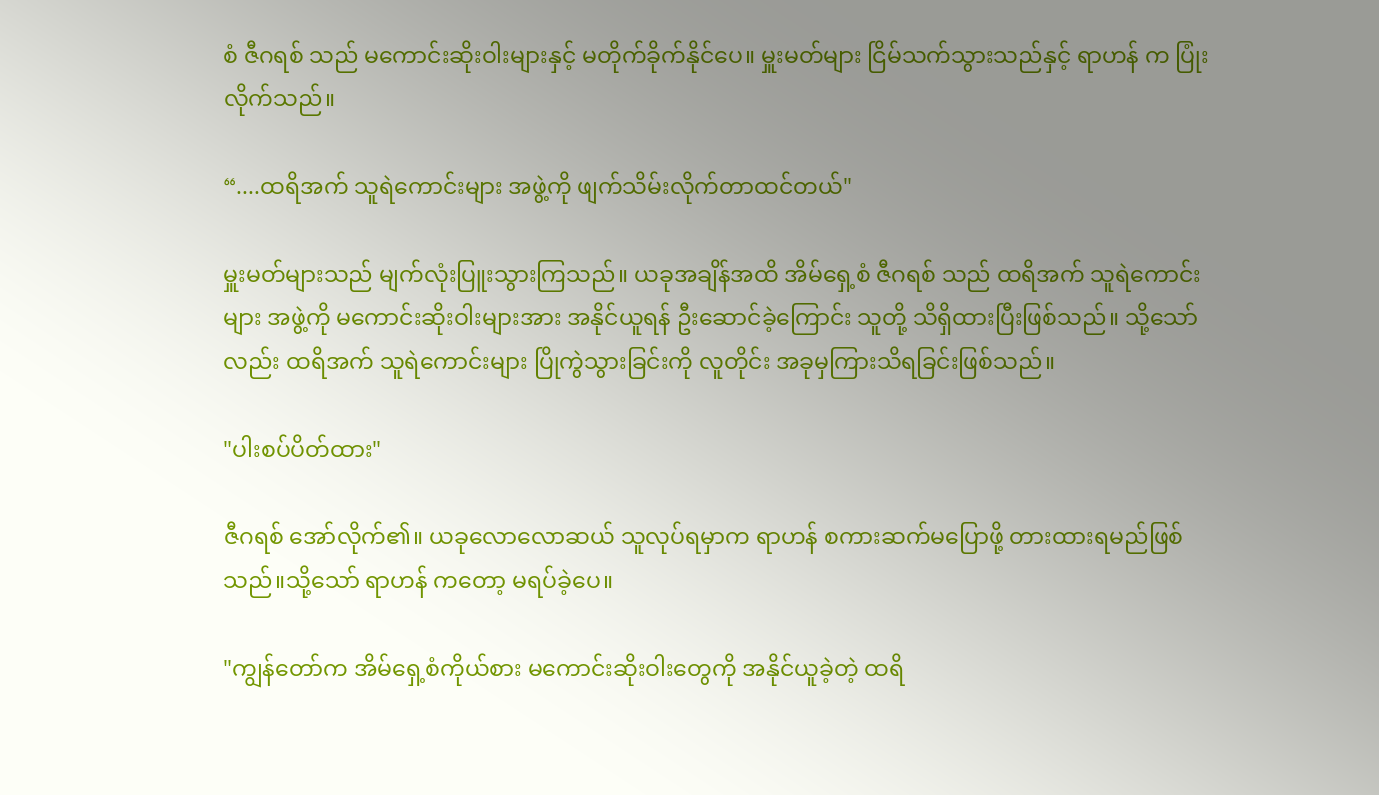စံ ဇီဂရစ် သည် မကောင်းဆိုးဝါးများနှင့် မတိုက်ခိုက်နိုင်ပေ။ မှူးမတ်များ ငြိမ်သက်သွားသည်နှင့် ရာဟန် က ပြုံးလိုက်သည်။

“....ထရိအက် သူရဲကောင်းများ အဖွဲ့ကို ဖျက်သိမ်းလိုက်တာထင်တယ်"

မှူးမတ်များသည် မျက်လုံးပြူးသွားကြသည်။ ယခုအချိန်အထိ အိမ်ရှေ့စံ ဇီဂရစ် သည် ထရိအက် သူရဲကောင်းများ အဖွဲ့ကို မကောင်းဆိုးဝါးများအား အနိုင်ယူရန် ဦးဆောင်ခဲ့ကြောင်း သူတို့ သိရှိထားပြီးဖြစ်သည်။ သို့သော်လည်း ထရိအက် သူရဲကောင်းများ ပြိုကွဲသွားခြင်းကို လူတိုင်း အခုမှကြားသိရခြင်းဖြစ်သည်။

"ပါးစပ်ပိတ်ထား"

ဇီဂရစ် အော်လိုက်၏။ ယခုလောလောဆယ် သူလုပ်ရမှာက ရာဟန် စကားဆက်မပြောဖို့ တားထားရမည်ဖြစ်သည်။သို့သော် ရာဟန် ကတော့ မရပ်ခဲ့ပေ။

"ကျွန်တော်က အိမ်ရှေ့စံကိုယ်စား မကောင်းဆိုးဝါးတွေကို အနိုင်ယူခဲ့တဲ့ ထရိ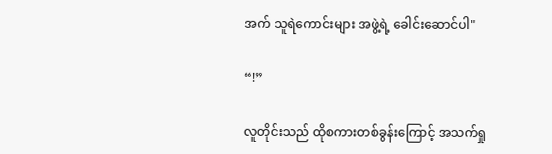အက် သူရဲကောင်းများ အဖွဲ့ရဲ့ ခေါင်းဆောင်ပါ"

“!”

လူတိုင်းသည် ထိုစကားတစ်ခွန်းကြောင့် အသက်ရှု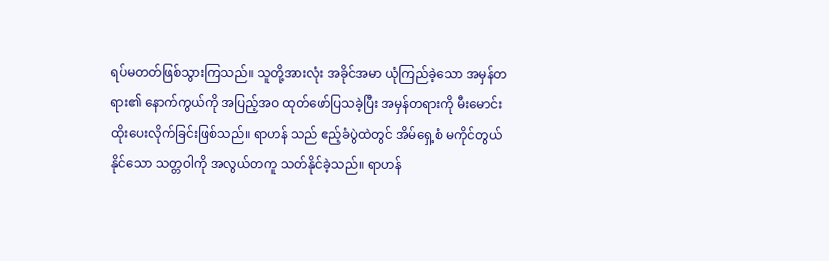ရပ်မတတ်ဖြစ်သွားကြသည်။ သူတို့အားလုံး အခိုင်အမာ ယုံကြည်ခဲ့သော အမှန်တရား၏ နောက်ကွယ်ကို အပြည့်အဝ ထုတ်ဖော်ပြသခဲ့ပြီး အမှန်တရားကို မီးမောင်းထိုးပေးလိုက်ခြင်းဖြစ်သည်။ ရာဟန် သည် ဧည့်ခံပွဲထဲတွင် အိမ်ရှေ့စံ မကိုင်တွယ်နိုင်သော သတ္တဝါကို အလွယ်တကူ သတ်နိုင်ခဲ့သည်။ ရာဟန်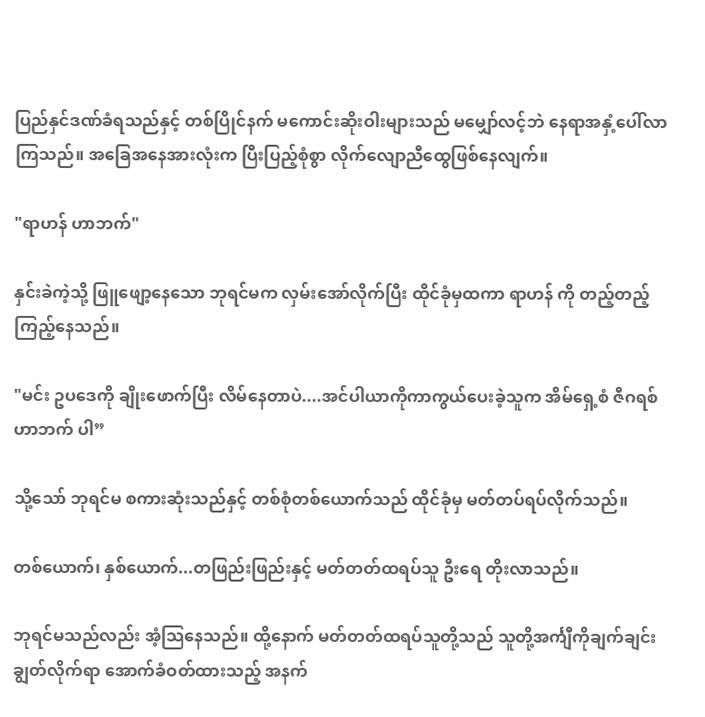ပြည်နှင်ဒဏ်ခံရသည်နှင့် တစ်ပြိုင်နက် မကောင်းဆိုးဝါးများသည် မမျှော်လင့်ဘဲ နေရာအနှံ့ပေါ်လာကြသည်။ အခြေအနေအားလုံးက ပြီးပြည့်စုံစွာ လိုက်လျောညီထွေဖြစ်နေလျက်။

"ရာဟန် ဟာဘက်"

နှင်းခဲကဲ့သို့ ဖြူဖျော့နေသော ဘုရင်မက လှမ်းအော်လိုက်ပြီး ထိုင်ခုံမှထကာ ရာဟန် ကို တည့်တည့်ကြည့်နေသည်။

"မင်း ဥပဒေကို ချိုးဖောက်ပြီး လိမ်နေတာပဲ....အင်ပါယာကိုကာကွယ်ပေးခဲ့သူက အိမ်ရှေ့စံ ဇီဂရစ်ဟာဘက် ပါ”

သို့သော် ဘုရင်မ စကားဆုံးသည်နှင့် တစ်စုံတစ်ယောက်သည် ထိုင်ခုံမှ မတ်တပ်ရပ်လိုက်သည်။

တစ်ယောက်၊ နှစ်ယောက်...တဖြည်းဖြည်းနှင့် မတ်တတ်ထရပ်သူ ဦးရေ တိုးလာသည်။

ဘုရင်မသည်လည်း အံ့သြနေသည်။ ထို့နောက် မတ်တတ်ထရပ်သူတို့သည် သူတို့အင်္ကျီကိုချက်ချင်း ချွတ်လိုက်ရာ အောက်ခံဝတ်ထားသည့် အနက်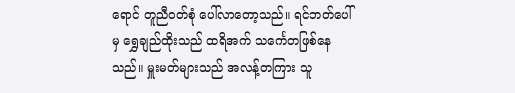ရောင် တူညီဝတ်စုံ ပေါ်လာတော့သည်။ ရင်ဘတ်ပေါ်မှ ရွှေချည်ထိုးသည် ထရိအက် သင်္ကေတဖြစ်နေသည်။ မှူးမတ်များသည် အလန့်တကြား သူ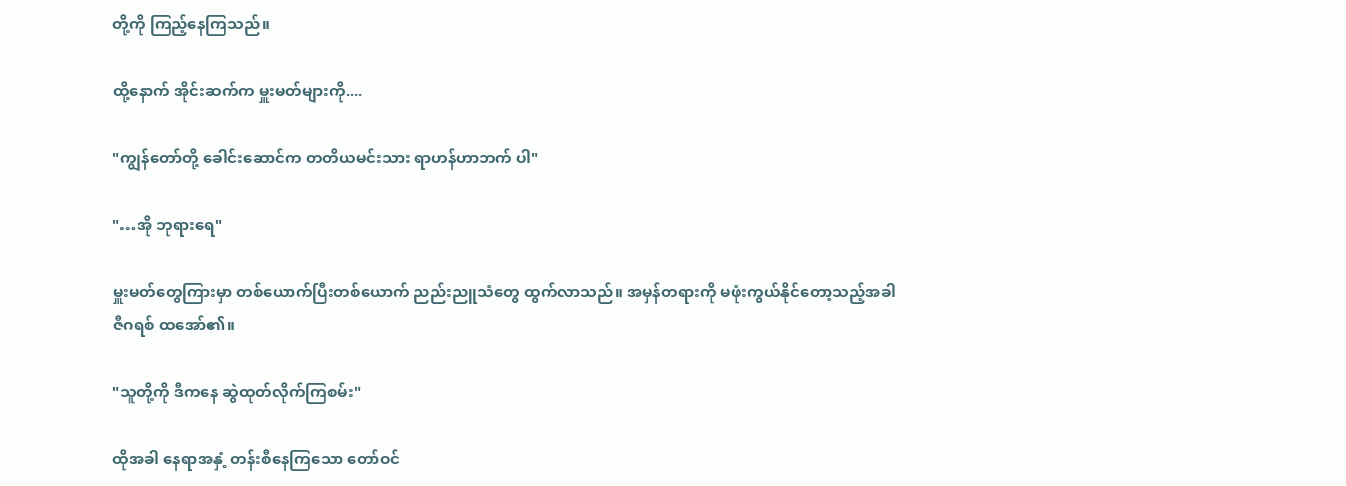တို့ကို ကြည့်နေကြသည်။

ထို့နောက် အိုင်းဆက်က မှူးမတ်များကို....

"ကျွန်တော်တို့ ခေါင်းဆောင်က တတိယမင်းသား ရာဟန်ဟာဘက် ပါ"

"…အို ဘုရားရေ"

မှူးမတ်တွေကြားမှာ တစ်ယောက်ပြီးတစ်ယောက် ညည်းညူသံတွေ ထွက်လာသည်။ အမှန်တရားကို မဖုံးကွယ်နိုင်တော့သည့်အခါ ဇီဂရစ် ထအော်၏။

"သူတို့ကို ဒီကနေ ဆွဲထုတ်လိုက်ကြစမ်း"

ထိုအခါ နေရာအနှံ့ တန်းစီနေကြသော တော်ဝင်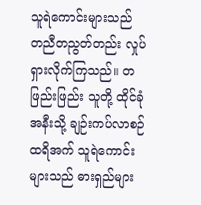သူရဲကောင်းများသည် တညီတညွတ်တည်း လှုပ်ရှားလိုက်ကြသည်။ တဖြည်းဖြည်း သူတို့ ထိုင်ခုံအနီးသို့ ချဉ်းကပ်လာစဉ် ထရိအက် သူရဲကောင်းများသည် ဓားရှည်များ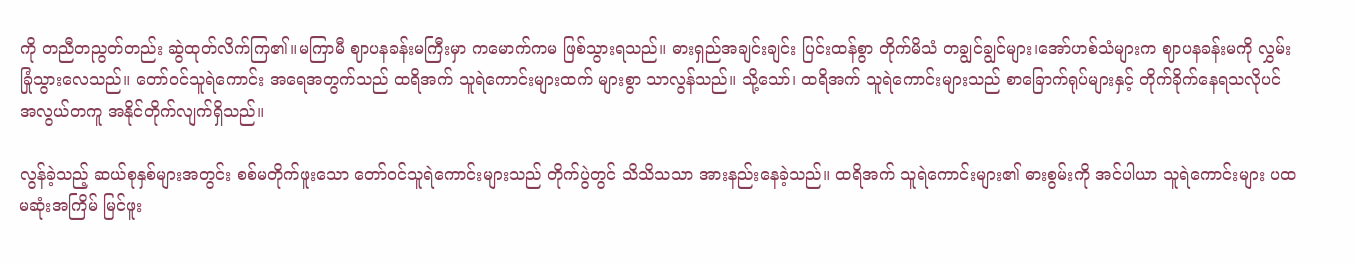ကို တညီတညွတ်တည်း ဆွဲထုတ်လိက်ကြ၏။မကြာမီ ဈာပနခန်းမကြီးမှာ ကမောက်ကမ ဖြစ်သွားရသည်။ ဓားရှည်အချင်းချင်း ပြင်းထန်စွာ တိုက်မိသံ တချွင်ချွင်များ၊အော်ဟစ်သံများက ဈာပနခန်းမကို လွှမ်းခြုံသွား‌လေသည်။‌ တော်ဝင်သူရဲကောင်း အရေအတွက်သည် ထရိအက် သူရဲကောင်းများထက် များစွာ သာလွန်သည်။ သို့သော်၊ ထရိအက် သူရဲကောင်းများသည် စာခြောက်ရုပ်များနှင့် တိုက်ခိုက်နေရသလိုပင် အလွယ်တကူ အနိုင်တိုက်လျက်ရှိသည်။

လွန်ခဲ့သည့် ဆယ်စုနှစ်များအတွင်း စစ်မတိုက်ဖူးသော တော်ဝင်သူရဲကောင်းများသည် တိုက်ပွဲတွင် သိသိသသာ အားနည်းနေခဲ့သည်။ ထရိအက် သူရဲကောင်းများ၏ ဓားစွမ်းကို အင်ပါယာ သူရဲကောင်းများ ပထမဆုံးအကြိမ် မြင်ဖူး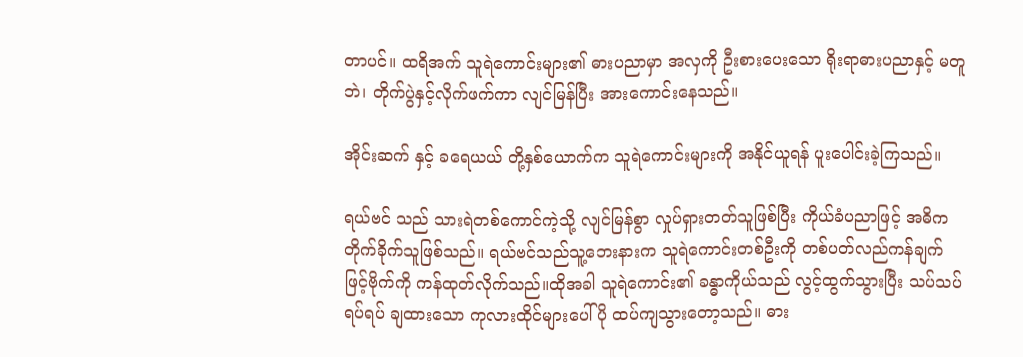တာပင်။ ထရိအက် သူရဲကောင်းများ၏ ဓားပညာမှာ အလှကို ဦးစားပေးသော ရိုးရာဓားပညာနှင့် မတူဘဲ၊ တိုက်ပွဲနှင့်လိုက်ဖက်ကာ လျင်မြန်ပြီး အားကောင်းနေသည်။

အိုင်းဆက် နှင့် ခရေယယ် တို့နှစ်ယောက်က သူရဲကောင်းများကို အနိုင်ယူရန် ပူးပေါင်းခဲ့ကြသည်။

ရယ်ဗင် သည် သားရဲတစ်ကောင်ကဲ့သို့ လျင်မြန်စွာ လှုပ်ရှားတတ်သူဖြစ်ပြီး ကိုယ်ခံပညာဖြင့် အဓိက တိုက်ခိုက်သူဖြစ်သည်။ ရယ်‌ဗင်သည်သူ့‌ဘေးနားက သူရဲကောင်းတစ်ဦးကို တစ်ပတ်လည်ကန်ချက်ဖြင့်ဗိုက်ကို ကန်ထုတ်လိုက်သည်။ထိုအခါ သူရဲကောင်း၏ ခန္ဓာကိုယ်သည် လွင့်ထွက်သွားပြီး သပ်သပ်ရပ်ရပ် ချထားသော ကုလားထိုင်များပေါ်ပို ထပ်ကျသွားတော့သည်။ ဓား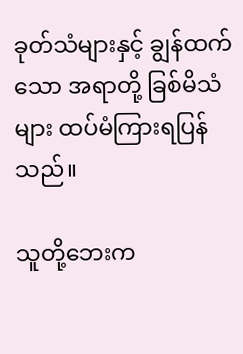ခုတ်သံများနှင့် ချွန်ထက်သော အရာတို့ ခြစ်မိသံများ ထပ်မံကြားရပြန်သည်။

သူတို့ဘေးက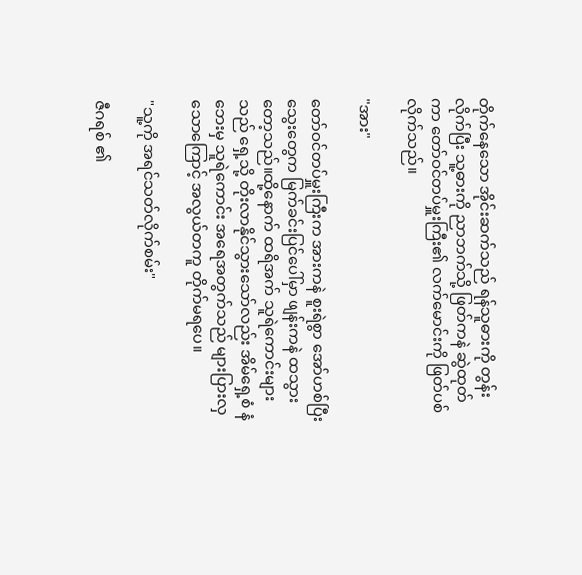တိုက်နေသော အိုင်းဆက်သည် ရန်သူဓားကို တွန်းလိုက်ပြီး သူ့ဓားကို ညာဘက်သို့ ဖြတ်ကနဲ ဆွဲထုတ်ကာ တော်ဝင်တပ်မှူးကြီး၏ လက်မောင်းကို ဖြတ်ပစ်လိုက်သည်။

"အား"

တော်ဝင်တပ်မှူးကြီးက အားကနဲ စူးရဲစွာ အော်ဟစ်ပြီး သွေးတွေက မြက်ခင်းပြင်ပေါ်မှာ ဖျန်းကနဲ ထသွားတော့သည်။ထို့နောက် ထရိအက် သူရဲကောင်းများသည် ရှေ့သို့ တိုးလာနိုင်သွားသော်လည်း အိမ်ရှေ့စံ နံဘေးမှ သူရဲကောင်း အရေအတွက်သည် များပြားလှသောကြောင့် အလွယ်တကူ တိုက်မရပေ။

"သူ့ကို အရင်သတ်လိုက်စမ်း"

ဇီဂရစ် ၏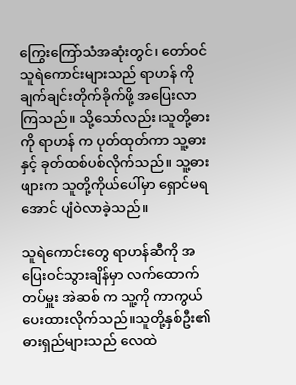ကြွေးကြော်သံအဆုံးတွင်၊ တော်ဝင်သူရဲကောင်းများသည် ရာဟန် ကိုချက်ချင်းတိုက်ခိုက်ဖို့ အပြေးလာကြသည်။ သို့သော်လည်း၊သူတို့ဓားကို ရာဟန် က ပုတ်ထုတ်ကာ သူ့ဓားနှင့် ခုတ်ထစ်ပစ်လိုက်သည်။ သူ့ဓားဖျားက သူတို့ကိုယ်ပေါ်မှာ ရှောင်မရအောင် ပျံဝဲလာခဲ့သည်။

သူရဲကောင်းတွေ ရာဟန်ဆီကို အပြေးဝင်သွားချိန်မှာ လက်ထောက်တပ်မှူး အဲဆစ် က သူ့ကို ကာကွယ်ပေးထားလိုက်သည်။သူတို့နှစ်ဦး၏ ဓားရှည်များသည် လေထဲ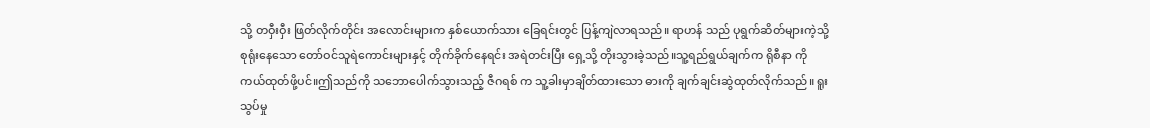သို့ တဝှီးဝှီး ဖြတ်လိုက်တိုင်း အလောင်းများက နှစ်ယောက်သား ခြေရင်းတွင် ပြန့်ကျဲလာရသည်။ ရာဟန် သည် ပုရွက်ဆိတ်များကဲ့သို့ စုရုံးနေသော တော်ဝင်သူရဲကောင်းများနှင့် တိုက်ခိုက်နေရင်း အရဲတင်းပြီး ရှေ့သို့ တိုးသွားခဲ့သည်။သူ့ရည်ရွယ်ချက်က ရိုစီနာ ကို ကယ်ထုတ်ဖို့ပင်။ဤသည်ကို သဘောပေါက်သွားသည့် ဇီဂရစ် က သူ့ခါးမှာချိတ်ထားသော ဓားကို ချက်ချင်းဆွဲထုတ်လိုက်သည်။ ရူးသွပ်မှု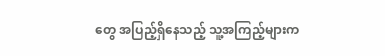တွေ အပြည့်ရှိနေသည့် သူ့အကြည့်များက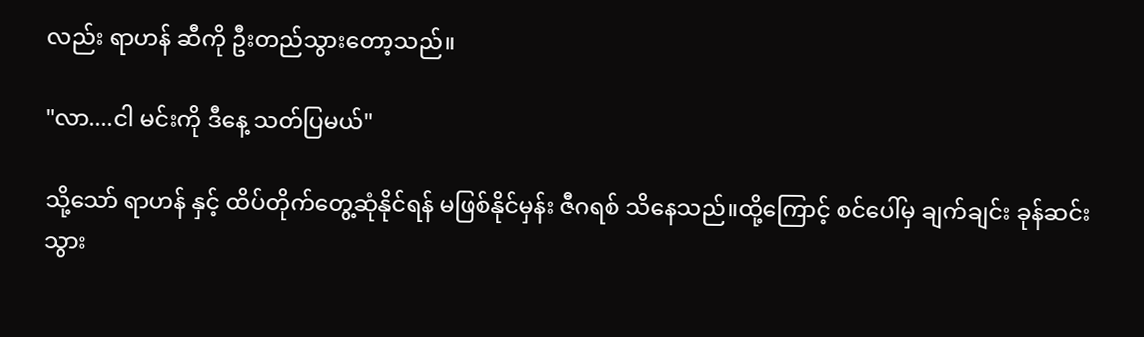လည်း ရာဟန် ဆီကို ဦးတည်သွားတော့သည်။

"လာ....ငါ မင်းကို ဒီနေ့ သတ်ပြမယ်"

သို့သော် ရာဟန် နှင့် ထိပ်တိုက်တွေ့ဆုံနိုင်ရန် မဖြစ်နိုင်မှန်း ဇီဂရစ် သိနေသည်။ထို့ကြောင့် စင်ပေါ်မှ ချက်ချင်း ခုန်ဆင်းသွား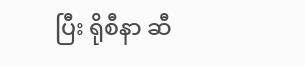ပြီး ရိုစီနာ ဆီ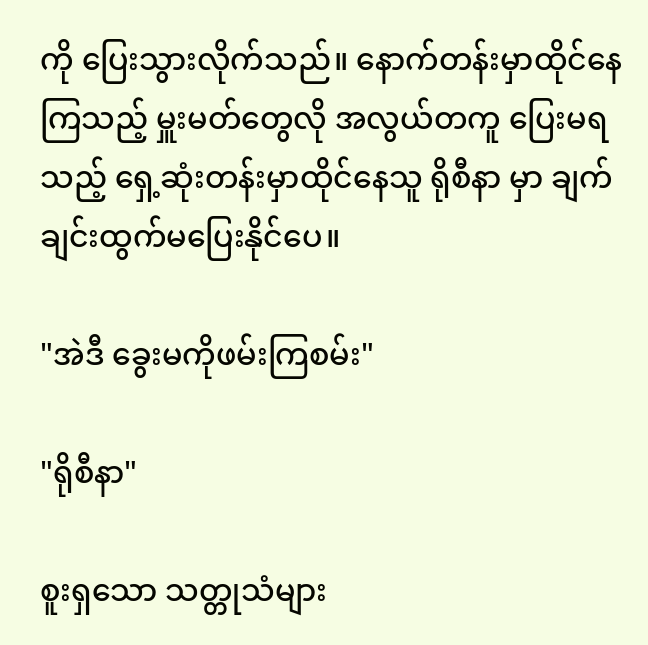ကို ပြေးသွားလိုက်သည်။ နောက်တန်းမှာထိုင်နေကြသည့် မှူးမတ်တွေလို အလွယ်တကူ ပြေးမရသည့် ရှေ့ဆုံးတန်းမှာထိုင်နေသူ ရိုစီနာ မှာ ချက်ချင်းထွက်မပြေးနိုင်ပေ။

"အဲဒီ ခွေးမကိုဖမ်းကြစမ်း"

"ရိုစီနာ"

စူးရှသော သတ္တုသံများ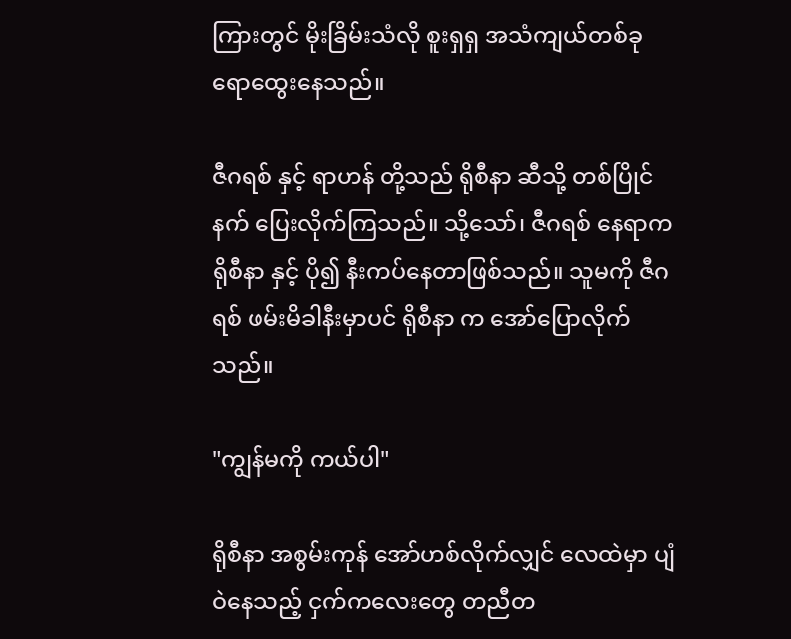ကြားတွင် မိုးခြိမ်းသံလို စူးရှရှ အသံကျယ်တစ်ခု ရောထွေးနေသည်။

ဇီဂရစ် နှင့် ရာဟန် တို့သည် ရိုစီနာ ဆီသို့ တစ်ပြိုင်နက် ပြေးလိုက်ကြသည်။ သို့သော်၊ ဇီဂရစ် နေရာက ရိုစီနာ နှင့် ပို၍ နီးကပ်နေတာဖြစ်သည်။ သူမကို ဇီဂရစ် ဖမ်းမိခါနီးမှာပင် ရိုစီနာ က အော်ပြောလိုက်သည်။

"ကျွန်မကို ကယ်ပါ"

ရိုစီနာ အစွမ်းကုန် အော်ဟစ်လိုက်လျှင် လေထဲမှာ ပျံဝဲနေသည့် ငှက်ကလေးတွေ တညီတ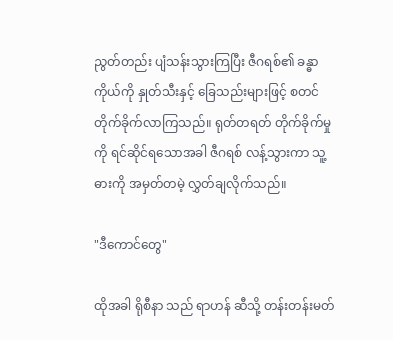ညွတ်တည်း ပျံသန်းသွားကြပြီး ဇီဂရစ်၏ ခန္ဓာကိုယ်ကို နှုတ်သီးနှင့် ခြေသည်းများဖြင့် စတင်တိုက်ခိုက်လာကြသည်။ ရုတ်တရတ် တိုက်ခိုက်မှုကို ရင်ဆိုင်ရသောအခါ ဇီဂရစ် လန့်သွားကာ သူ့ဓားကို အမှတ်တမဲ့ လွှတ်ချလိုက်သည်။

"ဒီကောင်တွေ"

ထိုအခါ ရိုစီနာ သည် ရာဟန် ဆီသို့ တန်းတန်းမတ်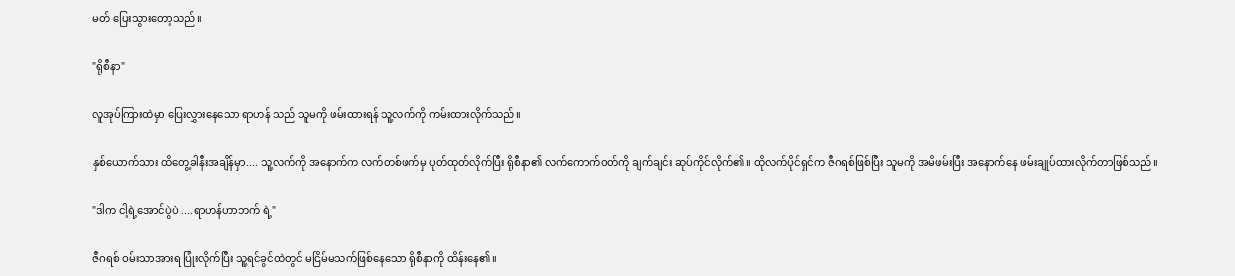မတ် ပြေးသွားတော့သည်။

"ရိုစီနာ"

လူအုပ်ကြားထဲမှာ ပြေးလွှားနေသော ရာဟန် သည် သူမကို ဖမ်းထားရန် သူ့လက်ကို ကမ်းထားလိုက်သည်။

နှစ်ယောက်သား ထိတွေ့ခါနီးအချိန်မှာ.... သူ့လက်ကို အနောက်က လက်တစ်ဖက်မှ ပုတ်ထုတ်လိုက်ပြီး ရိုစီနာ၏ လက်ကောက်ဝတ်ကို ချက်ချင်း ဆုပ်ကိုင်လိုက်၏။ ထိုလက်ပိုင်ရှင်က ဇီဂရစ်ဖြစ်ပြီး သူမကို အမိဖမ်းပြီး အနောက်နေ ဖမ်းချုပ်ထားလိုက်တာဖြစ်သည်။

"ဒါက ငါ့ရဲ့အောင်ပွဲပဲ ....ရာဟန်ဟာဘက် ရဲ့"

ဇီဂရစ် ဝမ်းသာအားရ ပြုံးလိုက်ပြီး သူ့ရင်ခွင်ထဲတွင် မငြိမ်မသက်ဖြစ်နေသော ရိုစီနာကို ထိန်းနေ၏။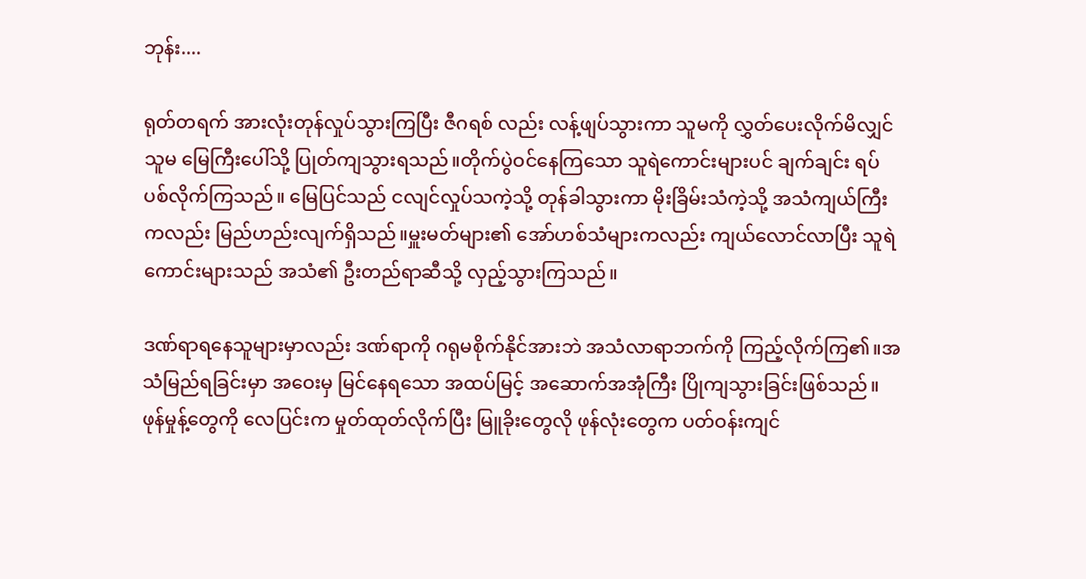ဘုန်း....

ရုတ်တရက် အားလုံးတုန်လှုပ်သွားကြပြီး ဇီဂရစ် လည်း လန့်ဖျပ်သွားကာ သူမကို လွှတ်ပေးလိုက်မိလျှင် သူမ မြေကြီးပေါ်သို့ ပြုတ်ကျသွားရသည်။တိုက်ပွဲဝင်နေကြသော သူရဲကောင်းများပင် ချက်ချင်း ရပ်ပစ်လိုက်ကြသည်။ မြေပြင်သည် ငလျင်လှုပ်သကဲ့သို့ တုန်ခါသွားကာ မိုးခြိမ်းသံကဲ့သို့ အသံကျယ်ကြီးကလည်း မြည်ဟည်းလျက်ရှိသည်။မှူးမတ်များ၏ အော်ဟစ်သံများကလည်း ကျယ်လောင်လာပြီး သူရဲကောင်းများသည် အသံ၏ ဦးတည်ရာဆီသို့ လှည့်သွားကြသည်။

ဒဏ်ရာရနေသူများမှာလည်း ဒဏ်ရာကို ဂရုမစိုက်နိုင်အားဘဲ အသံလာရာဘက်ကို ကြည့်လိုက်ကြ၏။အသံမြည်ရခြင်းမှာ အဝေးမှ မြင်နေရသော အထပ်မြင့် အဆောက်အအုံကြီး ပြိုကျသွားခြင်းဖြစ်သည်။ဖုန်မှုန့်တွေကို လေပြင်းက မှုတ်ထုတ်လိုက်ပြီး မြူခိုးတွေလို ဖုန်လုံးတွေက ပတ်ဝန်းကျင်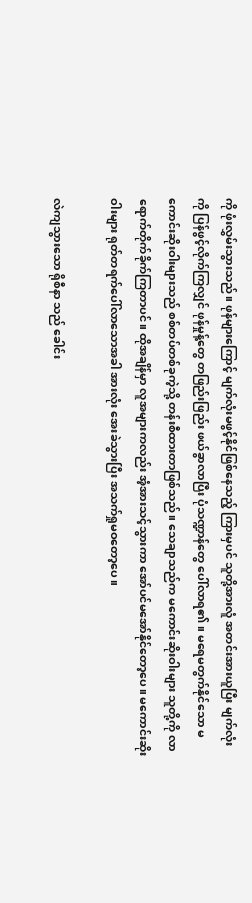ကို ဖုံးလွှမ်းသွားသည်။ ဖုန်များကြောင့် မျက်လုံးမဖွင့်နိုင်ဖြစ်နေသည့် ကြားမှပင် သူတို့အားလူံ အတင်းအားယူပြီး မျက်လုံးကို ပြန်ဖွင့်လိုက်ကြလျှင် ဖုန်မှုန့်တွေ တဖြည်းဖြည်း ဖယ်ခွာလာပြီး ပုံသဏ္ဍာန်တွေ ပေါ်လာရ၏။ မရေမတွက်နိုင်သော မကောင်းဆိုးဝါးများသည် စစ်တပ်တစ်ခုကဲ့သို့ တန်းစီထားတာဖြစ်သည်။ သေချာသည်က မကောင်းဆိုးဝါးများ သူတို့ကို လာရောက်တိုက်ခိုက်ကြတာပင်။ ထိုအချိန်မှာ လူအများကလည်း အံ့အားသင့်သွားကာ အော်ပင်မအော်နိုင်တော့ပေ။ မကောင်းဆိုးဝါးများ ရုတ်တရက်ပေါ်လာသောအခါ အားလုံး အေးခဲသွားပြီး အသက်ရှုမဝတော့ပေ။

လဲကျသွားသော ရိုစီနာ သည် ခေါင်း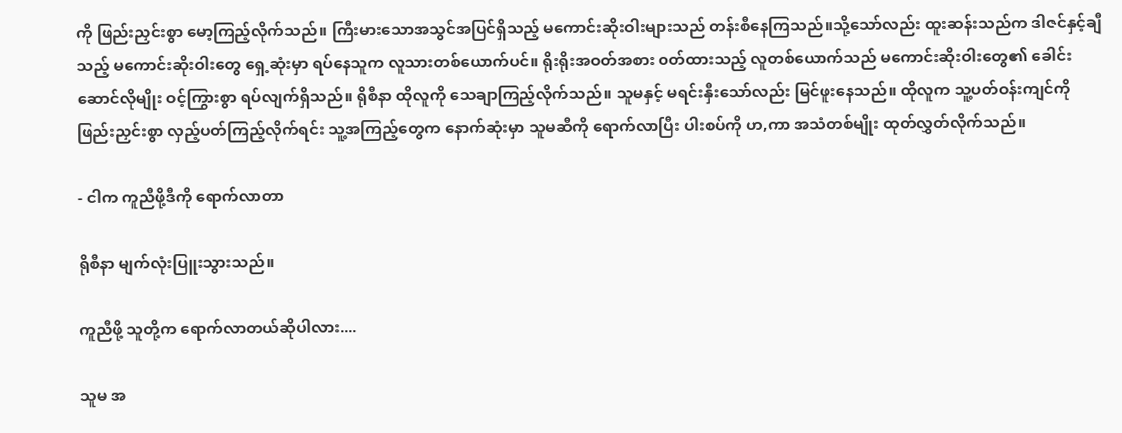ကို ဖြည်းညှင်းစွာ မော့ကြည့်လိုက်သည်။ ကြီးမားသောအသွင်အပြင်ရှိသည့် မကောင်းဆိုးဝါးများသည် တန်းစီနေကြသည်။သို့သော်လည်း ထူးဆန်းသည်က ဒါဇင်နှင့်ချီသည့် မကောင်းဆိုးဝါးတွေ ရှေ့ဆုံးမှာ ရပ်နေသူက လူသားတစ်ယောက်ပင်။ ရိုးရိုးအဝတ်အစား ၀တ်ထားသည့် လူတစ်ယောက်သည် မကောင်းဆိုးဝါးတွေ၏ ခေါင်းဆောင်လိုမျိုး ဝင့်ကြွားစွာ ရပ်လျက်ရှိသည်။ ရိုစီနာ ထိုလူကို သေချာကြည့်လိုက်သည်။ သူမနှင့် မရင်းနှီးသော်လည်း မြင်ဖူးနေသည်။ ထိုလူက သူ့ပတ်ဝန်းကျင်ကို ဖြည်းညှင်းစွာ လှည့်ပတ်ကြည့်လိုက်ရင်း သူ့အကြည့်တွေက နောက်ဆုံးမှာ သူမဆီကို ရောက်လာပြီး ပါးစပ်ကို ဟ,ကာ အသံတစ်မျိုး ထုတ်လွှတ်လိုက်သည်။

- ငါက ကူညီဖို့ဒီကို ရောက်လာတာ

ရိုစီနာ မျက်လုံးပြူးသွားသည်။

ကူညီဖို့ သူတို့က ရောက်လာတယ်ဆိုပါလား....

သူမ အ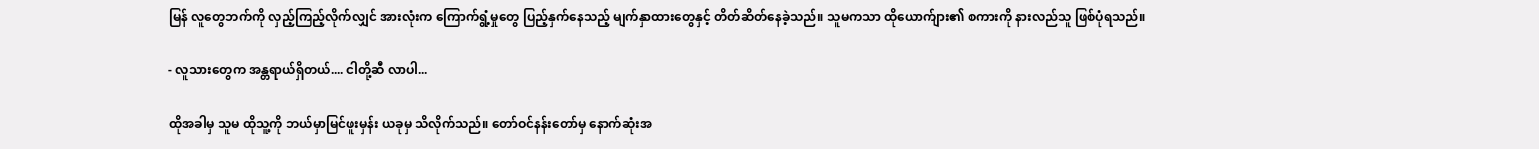မြန် လူတွေဘက်ကို လှည့်ကြည့်လိုက်လျှင် အားလုံးက ကြောက်ရွံ့မှုတွေ ပြည့်နှက်နေသည့် မျက်နှာထားတွေနှင့် တိတ်ဆိတ်နေခဲ့သည်။ သူမကသာ ထိုယောက်ျား၏ စကားကို နားလည်သူ ဖြစ်ပုံရသည်။

- လူသားတွေက အန္တရာယ်ရှိတယ်.... ငါတို့ဆီ လာပါ...

ထိုအခါမှ သူမ ထိုသူ့ကို ဘယ်မှာမြင်ဖူးမှန်း ယခုမှ သိလိုက်သည်။ တော်ဝင်နန်းတော်မှ နောက်ဆုံးအ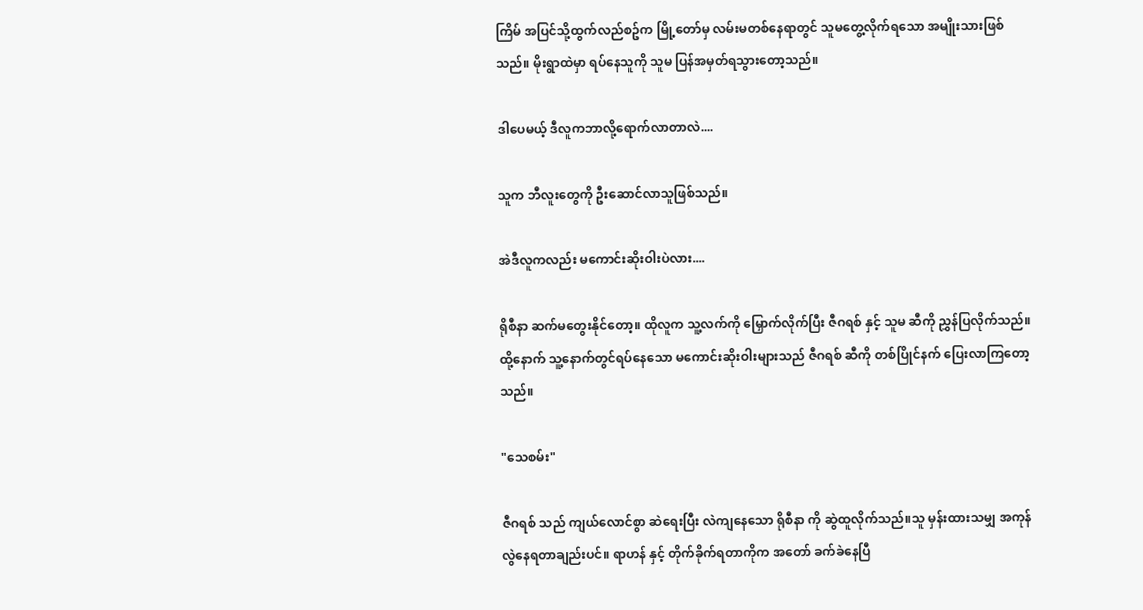ကြိမ် အပြင်သို့ထွက်လည်စဥ်က မြို့တော်မှ လမ်းမတစ်နေရာတွင် သူမတွေ့လိုက်ရသော အမျိုးသားဖြစ်သည်။ မိုးရွာထဲမှာ ရပ်နေသူကို သူမ ပြန်အမှတ်ရသွားတော့သည်။

ဒါပေမယ့် ဒီလူကဘာလို့ရောက်လာတာလဲ....

သူက ဘီလူးတွေကို ဦးဆောင်လာသူဖြစ်သည်။

အဲဒီလူကလည်း မကောင်းဆိုးဝါးပဲလား....

ရိုစီနာ ဆက်မတွေးနိုင်တော့။ ထိုလူက သူ့လက်ကို မြှောက်လိုက်ပြီး ဇီဂရစ် နှင့် သူမ ဆီကို ညွှန်ပြလိုက်သည်။ ထို့နောက် သူ့နောက်တွင်ရပ်နေသော မကောင်းဆိုးဝါးများသည် ဇီဂရစ် ဆီကို တစ်ပြိုင်နက် ပြေးလာကြတော့သည်။

"သေစမ်း"

ဇီဂရစ် သည် ကျယ်လောင်စွာ ဆဲရေးပြီး လဲကျနေသော ရိုစီနာ ကို ဆွဲထူလိုက်သည်။သူ မှန်းထားသမျှ အကုန်လွဲနေရတာချည်းပင်။ ရာဟန် နှင့် တိုက်ခိုက်ရတာကိုက အတော် ခက်ခဲနေပြီ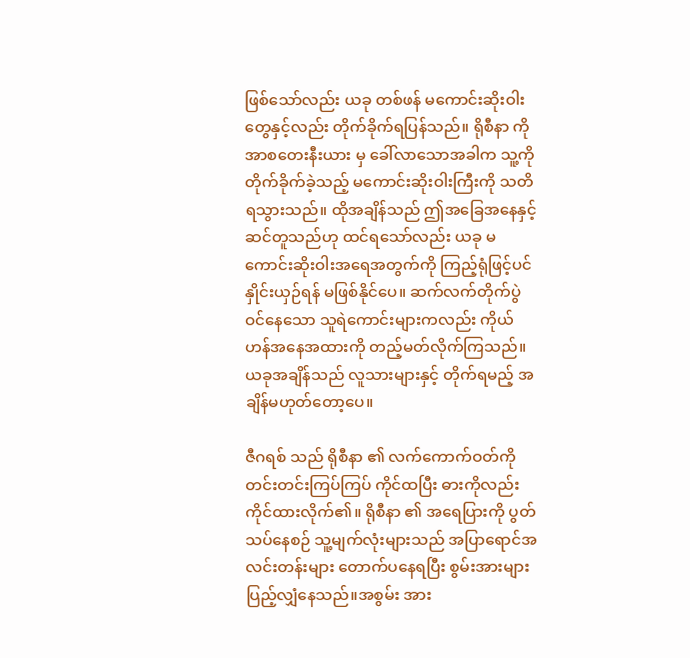ဖြစ်သော်လည်း ယခု တစ်ဖန် မကောင်းဆိုးဝါးတွေနှင့်လည်း တိုက်ခိုက်ရပြန်သည်။ ရိုစီနာ ကို အာစတေးနီးယား မှ ခေါ်လာသောအခါက သူ့ကို တိုက်ခိုက်ခဲ့သည့် မကောင်းဆိုးဝါးကြီးကို သတိရသွားသည်။ ထိုအချိန်သည် ဤအခြေအနေနှင့် ဆင်တူသည်ဟု ထင်ရသော်လည်း ယခု မကောင်းဆိုးဝါးအရေအတွက်ကို ကြည့်ရုံဖြင့်ပင် နှိုင်းယှဉ်ရန် မဖြစ်နိုင်ပေ။ ဆက်လက်တိုက်ပွဲဝင်နေသော သူရဲကောင်းများကလည်း ကိုယ်ဟန်အနေအထားကို တည့်မတ်လိုက်ကြသည်။ ယခုအချိန်သည် လူသားများနှင့် တိုက်ရမည့် အချိန်မဟုတ်တော့ပေ။

ဇီဂရစ် သည် ရိုစီနာ ၏ လက်ကောက်ဝတ်ကို တင်းတင်းကြပ်ကြပ် ကိုင်ထပြီး ဓားကိုလည်း ကိုင်ထားလိုက်၏။ ရိုစီနာ ၏ အရေပြားကို ပွတ်သပ်နေစဉ် သူ့မျက်လုံးများသည် အပြာရောင်အလင်းတန်းများ တောက်ပနေရပြီး စွမ်းအားများ ပြည့်လျှံနေသည်။အစွမ်း အား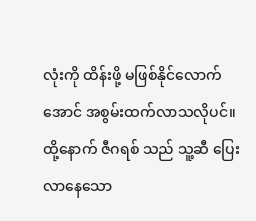လုံးကို ထိန်းဖို့ မဖြစ်နိုင်လောက်အောင် အစွမ်းထက်လာသလိုပင်။ ထို့နောက် ဇီဂရစ် သည် သူ့ဆီ ပြေးလာနေသော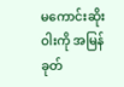မကောင်းဆိုးဝါးကို အမြန်ခုတ်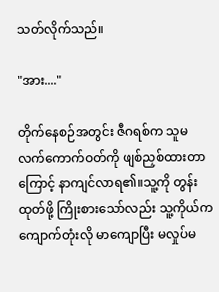သတ်လိုက်သည်။

"အား...."

တိုက်နေစဉ်အတွင်း ဇီဂရစ်က သူမ လက်ကောက်ဝတ်ကို ဖျစ်ညှစ်ထားတာကြောင့် နာကျင်လာရ၏။သူ့ကို တွန်းထုတ်ဖို့ ကြိုးစား‌သော်လည်း သူ့ကိုယ်က ကျောက်တုံးလို မာကျောပြီး မလှုပ်မ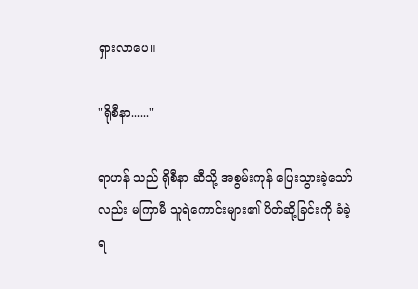ရှားလာပေ။

"ရိုစီနာ......"

ရာဟန် သည် ရိုစီနာ ဆီသို့ အစွမ်းကုန် ပြေးသွားခဲ့သော်လည်း မကြာမီ သူရဲကောင်းများ၏ ပိတ်ဆို့ခြင်းကို ခံခဲ့ရ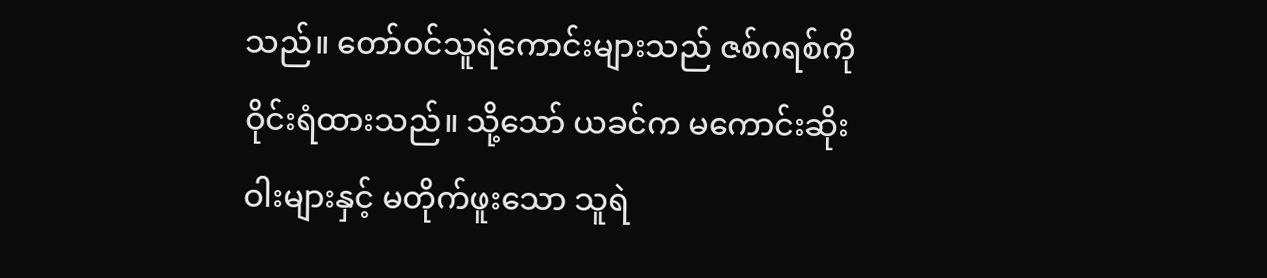သည်။ တော်ဝင်သူရဲကောင်းများသည် ဇစ်ဂရစ်ကို ဝိုင်းရံထားသည်။ သို့သော် ယခင်က မကောင်းဆိုးဝါးများနှင့် မတိုက်ဖူးသော သူရဲ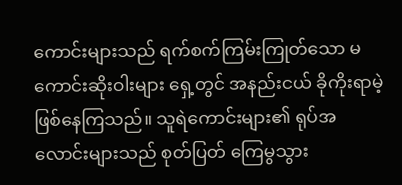ကောင်းများသည် ရက်စက်ကြမ်းကြုတ်သော မကောင်းဆိုးဝါးများ ရှေ့တွင် အနည်းငယ် ခိုကိုးရာမဲ့ ဖြစ်နေကြသည်။ သူရဲကောင်းများ၏ ရုပ်အလောင်းများသည် စုတ်ပြတ် ကြေမွသွား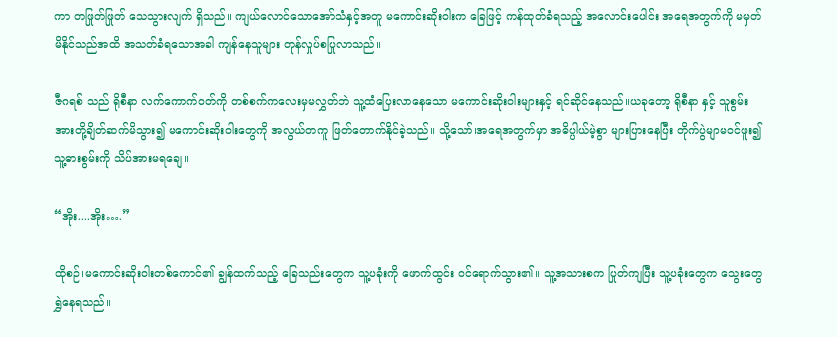ကာ တဖြုတ်ဖြုတ် သေသွားလျက် ရှိသည်။ ကျယ်လောင်သောအော်သံနှင့်အတူ မကောင်းဆိုးဝါးက ခြေဖြင့် ကန်ထုတ်ခံရသည့် အလောင်းပေါင်း အရေအတွက်ကို မမှတ်မိနိုင်သည်အထိ အသတ်ခံ‌ရသောအခါ ကျန်နေသူများ တုန်လှုပ်စပြုလာသည်။

ဇီဂရစ် သည် ရိုစီနာ လက်ကောက်ဝတ်ကို တစ်စက်ကလေးမှမလွှတ်ဘဲ သူ့ထံပြေးလာနေသော မကောင်းဆိုးဝါးများနှင့် ရင်ဆိုင်‌နေသည်။ယခုတော့ ရိုစီနာ နှင့် သူစွမ်းအားတို့ချိတ်ဆက်မိသွား၍ မကောင်းဆိုးဝါးတွေကို အလွယ်တကူ ဖြတ်တောက်နိုင်ခဲ့သည်။ သို့သော်၊အရေအတွက်မှာ အဓိပ္ပါယ်မဲ့စွာ များပြားနေပြီး တိုက်ပွဲမျာမဝင်ဖူး၍ သူ့ဓားစွမ်းကို သိပ်အားမရချေ။

“အိုး....အိုး….”

ထိုစဉ်၊မကောင်းဆိုးဝါးတစ်ကောင်၏ ချွန်ထက်သည့် ခြေသည်းတွေက သူ့ပခုံးကို ဖောက်ထွင်း ဝင်ရောက်သွား၏။ သူ့အသားစက ပြုတ်ကျပြီး သူ့ပခုံးတွေက သွေးတွေရွှဲနေရသည်။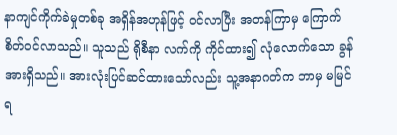နာကျင်ကိုက်ခဲမှုတစ်ခု အရှိန်အဟုန်ဖြင့် ဝင်လာပြီး အတန်ကြာမှ ကြောက်စိတ်ဝင်လာသည်။ သူသည် ရိုစီနာ လက်ကို ကိုင်ထား၍ လုံလောက်သော ခွန်အားရှိသည်။ အားလုံးပြင်ဆင်ထားသော်လည်း သူ့အနာဂတ်က ဘာမှ မမြင်ရ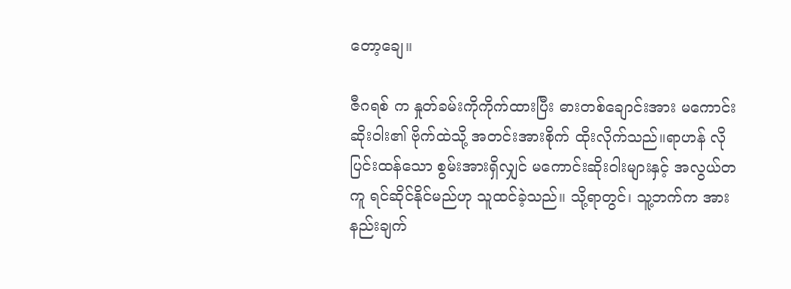တော့ချေ။

ဇီဂရစ် က နှုတ်ခမ်းကိုကိုက်ထားပြီး ဓားတစ်ချောင်းအား မကောင်းဆိုးဝါး၏ ဗိုက်ထဲသို့ အတင်းအားစိုက် ထိုးလိုက်သည်။ရာဟန် လို ပြင်းထန်သော စွမ်းအားရှိလျှင် မကောင်းဆိုးဝါးများနှင့် အလွယ်တကူ ရင်ဆိုင်နိုင်မည်ဟု သူထင်ခဲ့သည်။ သို့ရာတွင်၊ သူ့ဘက်က အားနည်းချက်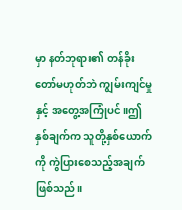မှာ နတ်ဘုရား၏ တန်ခိုးတော်မဟုတ်ဘဲ ကျွမ်းကျင်မှုနှင့် အတွေ့အကြုံပင်။ဤနှစ်ချက်က သူတို့နှစ်ယောက်ကို ကွဲပြားစေသည့်အချက်ဖြစ်သည်။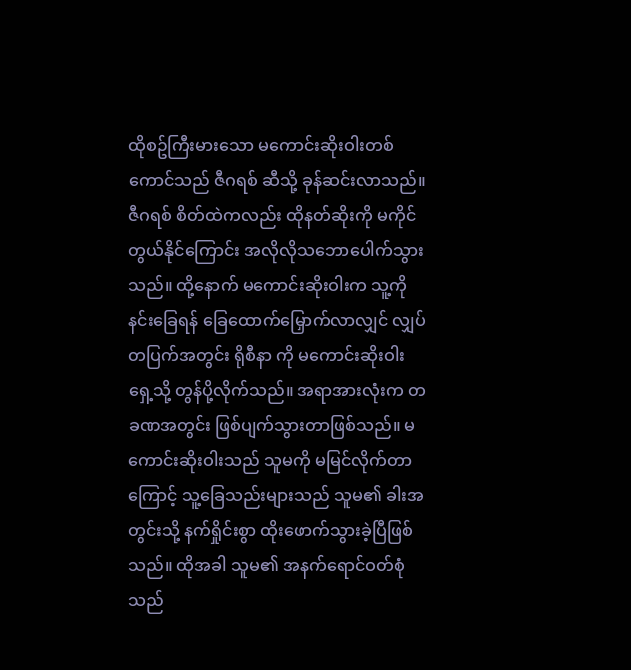ထိုစဥ်ကြီးမားသော မကောင်းဆိုးဝါးတစ်ကောင်သည် ဇီဂရစ် ဆီသို့ ခုန်ဆင်းလာသည်။ ဇီဂရစ် စိတ်ထဲကလည်း ထိုနတ်ဆိုးကို မကိုင်တွယ်နိုင်ကြောင်း အလိုလိုသဘောပေါက်သွားသည်။ ထို့နောက် မကောင်းဆိုးဝါးက သူ့ကို နင်းခြေရန် ခြေထောက်မြှောက်လာလျှင် လျှပ်တပြက်အတွင်း ရိုစီနာ ကို မကောင်းဆိုးဝါးရှေ့သို့ တွန်ပို့လိုက်သည်။ အရာအားလုံးက တခဏအတွင်း ဖြစ်ပျက်သွားတာဖြစ်သည်။ မကောင်းဆိုးဝါးသည် သူမကို မမြင်လိုက်တာကြောင့် သူ့ခြေသည်းများသည် သူမ၏ ခါးအတွင်းသို့ နက်ရှိုင်းစွာ ထိုးဖောက်သွားခဲ့ပြီဖြစ်သည်။ ထိုအခါ သူမ၏ အနက်ရောင်ဝတ်စုံသည်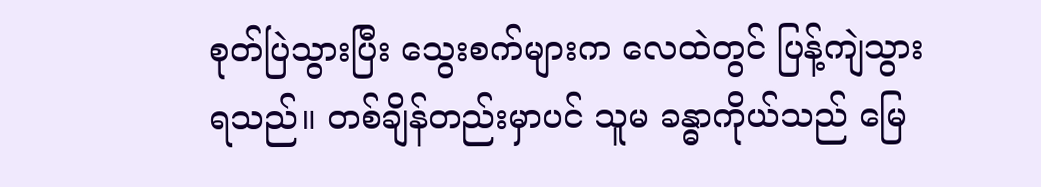စုတ်ပြဲသွားပြီး သွေးစက်များက လေထဲတွင် ပြန့်ကျဲသွားရသည်။ တစ်ချိန်တည်းမှာပင် သူမ ခန္ဓာကိုယ်သည် မြေ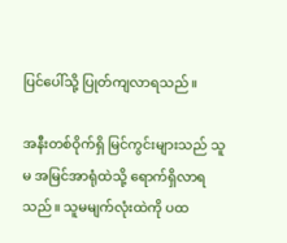ပြင်ပေါ်သို့ ပြုတ်ကျလာရသည်။

အနီးတစ်ဝိုက်ရှိ မြင်ကွင်းများသည် သူမ အမြင်အာရုံထဲသို့ ရောက်ရှိလာရသည်။ သူမမျက်လုံးထဲကို ပထ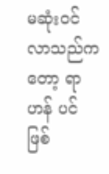မဆုံးဝင်လာသည်ကတော့ ရာဟန် ပင်ဖြစ်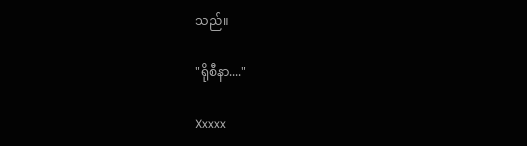သည်။

"ရိုစီနာ...."

Xxxxx